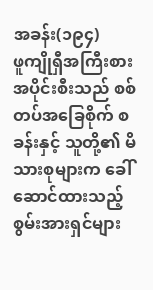အခန်း(၁၉၄)
ဖူကျိုရှီအကြီးစား
အပိုင်းစီးသည် စစ်တပ်အခြေစိုက် စခန်းနှင့် သူတို့၏ မိသားစုများက ခေါ်ဆောင်ထားသည့် စွမ်းအားရှင်များ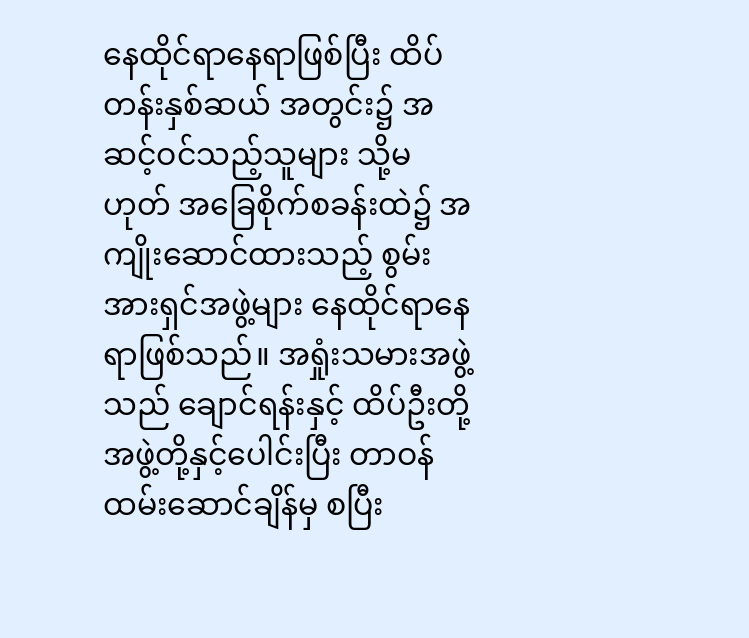နေထိုင်ရာနေရာဖြစ်ပြီး ထိပ်တန်းနှစ်ဆယ် အတွင်း၌ အဆင့်ဝင်သည့်သူများ သို့မဟုတ် အခြေစိုက်စခန်းထဲ၌ အကျိုးဆောင်ထားသည့် စွမ်းအားရှင်အဖွဲ့များ နေထိုင်ရာနေရာဖြစ်သည်။ အရှုံးသမားအဖွဲ့သည် ချောင်ရန်းနှင့် ထိပ်ဦးတို့အဖွဲ့တို့နှင့်ပေါင်းပြီး တာဝန်ထမ်းဆောင်ချိန်မှ စပြီး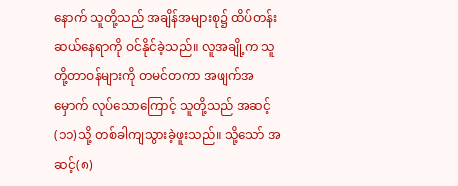နောက် သူတို့သည် အချိန်အများစု၌ ထိပ်တန်းဆယ်နေရာကို ဝင်နိုင်ခဲ့သည်။ လူအချို့က သူတို့တာဝန်များကို တမင်တကာ အဖျက်အမှောက် လုပ်သောကြောင့် သူတို့သည် အဆင့်(၁၁)သို့ တစ်ခါကျသွားခဲ့ဖူးသည်။ သို့သော် အဆင့်(၈)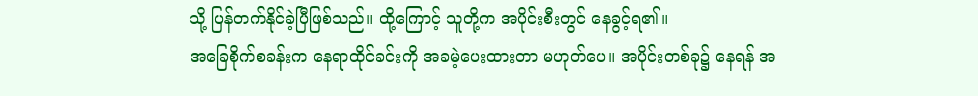သို့ ပြန်တက်နိုင်ခဲ့ပြီဖြစ်သည်။ ထို့ကြောင့် သူတို့က အပိုင်းစီးတွင် နေခွင့်ရ၏။
အခြေစိုက်စခန်းက နေရာထိုင်ခင်းကို အခမဲ့ပေးထားတာ မဟုတ်ပေ။ အပိုင်းတစ်ခု၌ နေရန် အ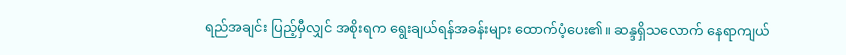ရည်အချင်း ပြည့်မှီလျှင် အစိုးရက ရွေးချယ်ရန်အခန်းများ ထောက်ပံ့ပေး၏။ ဆန္ဒရှိသလောက် နေရာကျယ်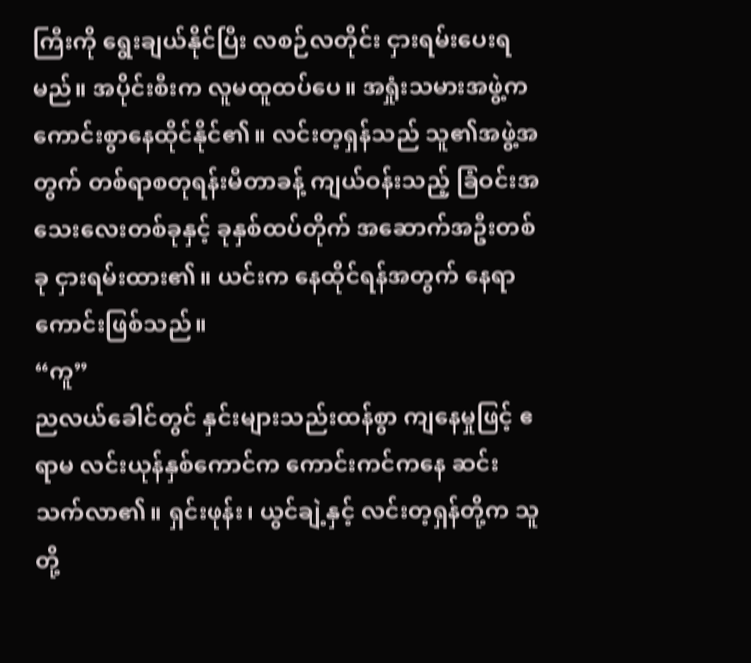ကြီးကို ရွေးချယ်နိုင်ပြီး လစဉ်လတိုင်း ငှားရမ်းပေးရမည်။ အပိုင်းစီးက လူမထူထပ်ပေ။ အရှုံးသမားအဖွဲ့က ကောင်းစွာနေထိုင်နိုင်၏။ လင်းတ့ရှန်သည် သူ၏အဖွဲ့အတွက် တစ်ရာစတုရန်းမီတာခန့် ကျယ်ဝန်းသည့် ခြံဝင်းအသေးလေးတစ်ခုနှင့် ခုနှစ်ထပ်တိုက် အဆောက်အဦးတစ်ခု ငှားရမ်းထား၏။ ယင်းက နေထိုင်ရန်အတွက် နေရာကောင်းဖြစ်သည်။
“ကူ”
ညလယ်ခေါင်တွင် နှင်းများသည်းထန်စွာ ကျနေမှုဖြင့် ဧရာမ လင်းယုန်နှစ်ကောင်က ကောင်းကင်ကနေ ဆင်းသက်လာ၏။ ရှင်းဖုန်း၊ ယွင်ချဲ့နှင့် လင်းတ့ရှန်တို့က သူတို့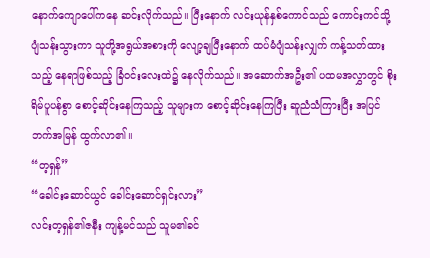နောက်ကျောပေါ်ကနေ ဆင်းလိုက်သည်။ ပြီးနောက် လင်းယုန်နှစ်ကောင်သည် ကောင်းကင်သို့ ပျံသန်းသွားကာ သူတို့အရွယ်အစားကို လျော့ချပြီးနောက် ထပ်မံပျံသန်းလျှက် ကန့်သတ်ထားသည့် နေရာဖြစ်သည့် ခြံဝင်းလေးထဲ၌ နေလိုက်သည်။ အဆောက်အဦး၏ ပထမအလွှာတွင် စိုးရိမ်ပူပန်စွာ စောင့်ဆိုင်းနေကြသည့် သူများက စောင့်ဆိုင်းနေကြပြီး ဆူညံသံကြားပြီး အပြင်ဘက်အမြန် ထွက်လာ၏။
“တ့ရှန်”
“ခေါင်းဆောင်ယွင် ခေါင်းဆောင်ရှင်းလား”
လင်းတ့ရှန်၏ဇနီး ကျန့်မင်သည် သူမ၏ခင်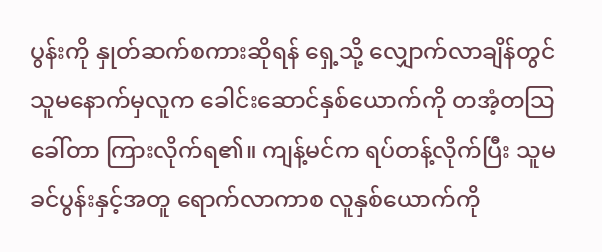ပွန်းကို နှုတ်ဆက်စကားဆိုရန် ရှေ့သို့ လျှောက်လာချိန်တွင် သူမနောက်မှလူက ခေါင်းဆောင်နှစ်ယောက်ကို တအံ့တသြခေါ်တာ ကြားလိုက်ရ၏။ ကျန့်မင်က ရပ်တန့်လိုက်ပြီး သူမခင်ပွန်းနှင့်အတူ ရောက်လာကာစ လူနှစ်ယောက်ကို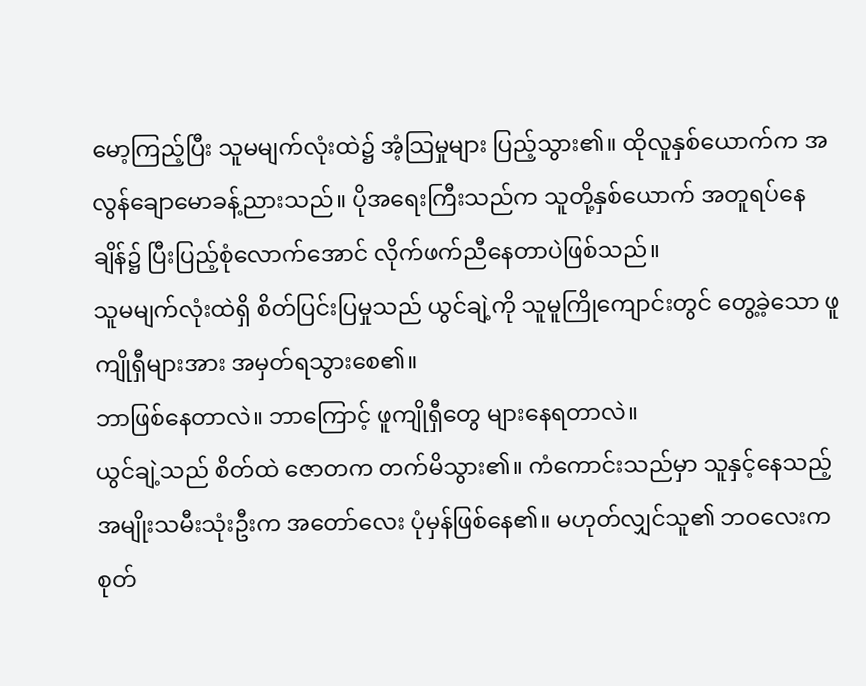မော့ကြည့်ပြီး သူမမျက်လုံးထဲ၌ အံ့သြမှုများ ပြည့်သွား၏။ ထိုလူနှစ်ယောက်က အလွန်ချောမောခန့်ညားသည်။ ပိုအရေးကြီးသည်က သူတို့နှစ်ယောက် အတူရပ်နေချိန်၌ ပြီးပြည့်စုံလောက်အောင် လိုက်ဖက်ညီနေတာပဲဖြစ်သည်။
သူမမျက်လုံးထဲရှိ စိတ်ပြင်းပြမှုသည် ယွင်ချဲ့ကို သူမူကြိုကျောင်းတွင် တွေ့ခဲ့သော ဖူကျိုရှီများအား အမှတ်ရသွားစေ၏။
ဘာဖြစ်နေတာလဲ။ ဘာကြောင့် ဖူကျိုရှီတွေ များနေရတာလဲ။
ယွင်ချဲ့သည် စိတ်ထဲ ဇောတက တက်မိသွား၏။ ကံကောင်းသည်မှာ သူနှင့်နေသည့် အမျိုးသမီးသုံးဦးက အတော်လေး ပုံမှန်ဖြစ်နေ၏။ မဟုတ်လျှင်သူ၏ ဘဝလေးက စုတ်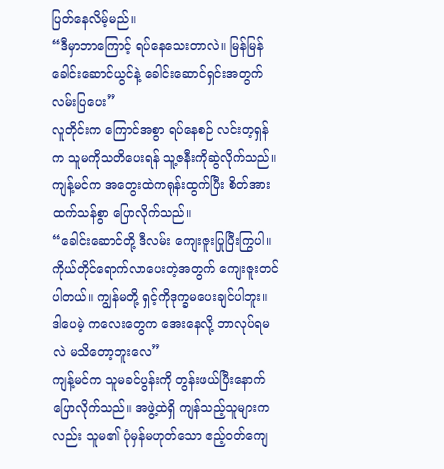ပြတ်နေလိမ့်မည်။
“ဒီမှာဘာကြောင့် ရပ်နေသေးတာလဲ။ မြန်မြန် ခေါင်းဆောင်ယွင်နဲ့ ခေါင်းဆောင်ရှင်းအတွက် လမ်းပြပေး”
လူတိုင်းက ကြောင်အစွာ ရပ်နေစဉ် လင်းတ့ရှန်က သူမကိုသတိပေးရန် သူ့ဇနီးကိုဆွဲလိုက်သည်။ ကျန့်မင်က အတွေးထဲကရုန်းထွက်ပြီး စိတ်အားထက်သန်စွာ ပြောလိုက်သည်။
“ခေါင်းဆောင်တို့ ဒီလမ်း ကျေးဇူးပြုပြီးကြွပါ။ ကိုယ်တိုင်ရောက်လာပေးတဲ့အတွက် ကျေးဇူးတင်ပါတယ်။ ကျွန်မတို့ ရှင့်ကိုဒုက္ခမပေးချင်ပါဘူး။ ဒါပေမဲ့ ကလေးတွေက အေးနေလို့ ဘာလုပ်ရမလဲ မသိတော့ဘူးလေ”
ကျန့်မင်က သူမခင်ပွန်းကို တွန်းဖယ်ပြီးနောက် ပြောလိုက်သည်။ အဖွဲ့ထဲရှိ ကျန်သည့်သူများကလည်း သူမ၏ ပုံမှန်မဟုတ်သော ဧည့်ဝတ်ကျေ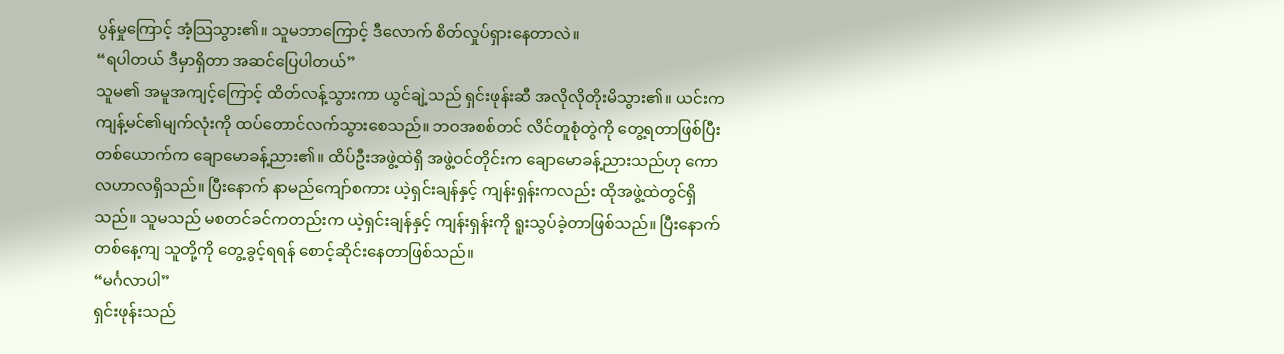ပွန်မှုကြောင့် အံ့သြသွား၏။ သူမဘာကြောင့် ဒီလောက် စိတ်လှုပ်ရှားနေတာလဲ။
“ရပါတယ် ဒီမှာရှိတာ အဆင်ပြေပါတယ်”
သူမ၏ အမူအကျင့်ကြောင့် ထိတ်လန့်သွားကာ ယွင်ချဲ့သည် ရှင်းဖုန်းဆီ အလိုလိုတိုးမိသွား၏။ ယင်းက ကျန့်မင်၏မျက်လုံးကို ထပ်တောင်လက်သွားစေသည်။ ဘဝအစစ်တင် လိင်တူစုံတွဲကို တွေ့ရတာဖြစ်ပြီး တစ်ယောက်က ချောမောခန့်ညား၏။ ထိပ်ဦးအဖွဲ့ထဲရှိ အဖွဲ့ဝင်တိုင်းက ချောမောခန့်ညားသည်ဟု ကောလဟာလရှိသည်။ ပြီးနောက် နာမည်ကျော်စကား ယဲ့ရှင်းချန်နှင့် ကျန်းရှန်းကလည်း ထိုအဖွဲ့ထဲတွင်ရှိသည်။ သူမသည် မစတင်ခင်ကတည်းက ယဲ့ရှင်းချန်နှင့် ကျန်းရှန်းကို ရူးသွပ်ခဲ့တာဖြစ်သည်။ ပြီးနောက် တစ်နေ့ကျ သူတို့ကို တွေ့ခွင့်ရရန် စောင့်ဆိုင်းနေတာဖြစ်သည်။
“မင်္ဂလာပါ”
ရှင်းဖုန်းသည်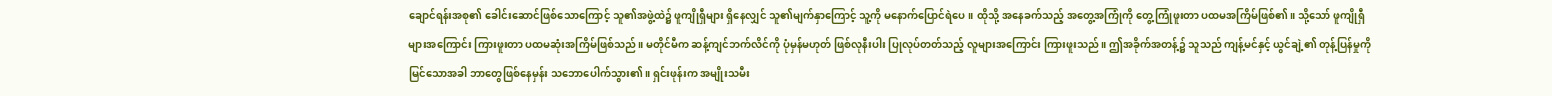ချောင်ရန်းအစု၏ ခေါင်းဆောင်ဖြစ်သောကြောင့် သူ၏အဖွဲ့ထဲ၌ ဖူကျိုရှီများ ရှိနေလျှင် သူ၏မျက်နှာကြောင့် သူ့ကို မနောက်ပြောင်ရဲပေ။ ထိုသို့ အနေခက်သည့် အတွေ့အကြုံကို တွေ့ကြုံဖူးတာ ပထမအကြိမ်ဖြစ်၏။ သို့သော် ဖူကျိုရှီများအကြောင်း ကြားဖူးတာ ပထမဆုံးအကြိမ်ဖြစ်သည်။ မတိုင်မီက ဆန့်ကျင်ဘက်လိင်ကို ပုံမှန်မဟုတ် ဖြစ်လုနီးပါး ပြုလုပ်တတ်သည့် လူများအကြောင်း ကြားဖူးသည်။ ဤအခိုက်အတန့်၌ သူသည် ကျန့်မင်နှင့် ယွင်ချဲ့၏ တုန့်ပြန်မှုကို မြင်သောအခါ ဘာတွေဖြစ်နေမှန်း သဘောပေါက်သွား၏။ ရှင်းဖုန်းက အမျိုးသမီး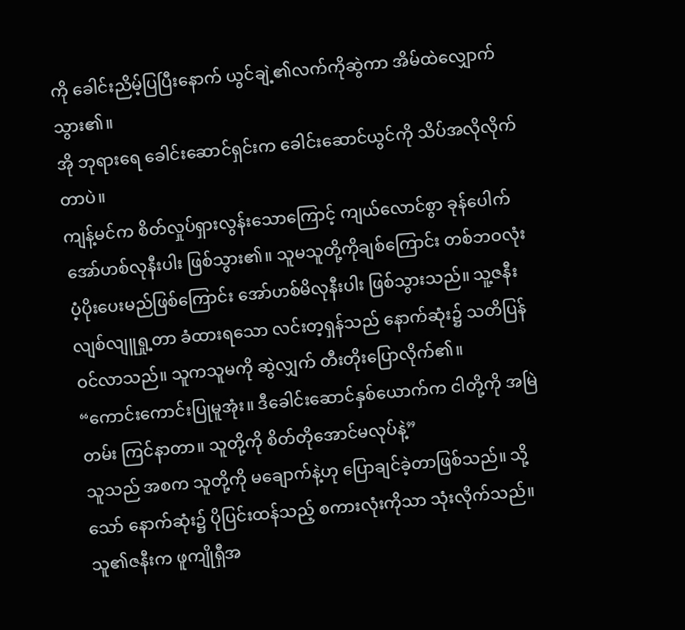ကို ခေါင်းညိမ့်ပြပြီးနောက် ယွင်ချဲ့၏လက်ကိုဆွဲကာ အိမ်ထဲလျှောက်သွား၏။
အို ဘုရားရေ ခေါင်းဆောင်ရှင်းက ခေါင်းဆောင်ယွင်ကို သိပ်အလိုလိုက်တာပဲ။
ကျန့်မင်က စိတ်လှုပ်ရှားလွန်းသောကြောင့် ကျယ်လောင်စွာ ခုန်ပေါက်အော်ဟစ်လုနီးပါး ဖြစ်သွား၏။ သူမသူတို့ကိုချစ်ကြောင်း တစ်ဘဝလုံး ပံ့ပိုးပေးမည်ဖြစ်ကြောင်း အော်ဟစ်မိလုနီးပါး ဖြစ်သွားသည်။ သူ့ဇနီးလျစ်လျူရှု့တာ ခံထားရသော လင်းတ့ရှန်သည် နောက်ဆုံး၌ သတိပြန်ဝင်လာသည်။ သူကသူမကို ဆွဲလျှက် တီးတိုးပြောလိုက်၏။
“ကောင်းကောင်းပြုမူအုံး။ ဒီခေါင်းဆောင်နှစ်ယောက်က ငါတို့ကို အမြဲတမ်း ကြင်နာတာ။ သူတို့ကို စိတ်တိုအောင်မလုပ်နဲ့”
သူသည် အစက သူတို့ကို မချောက်နဲ့ဟု ပြောချင်ခဲ့တာဖြစ်သည်။ သို့သော် နောက်ဆုံး၌ ပိုပြင်းထန်သည့် စကားလုံးကိုသာ သုံးလိုက်သည်။ သူ၏ဇနီးက ဖူကျိုရှီအ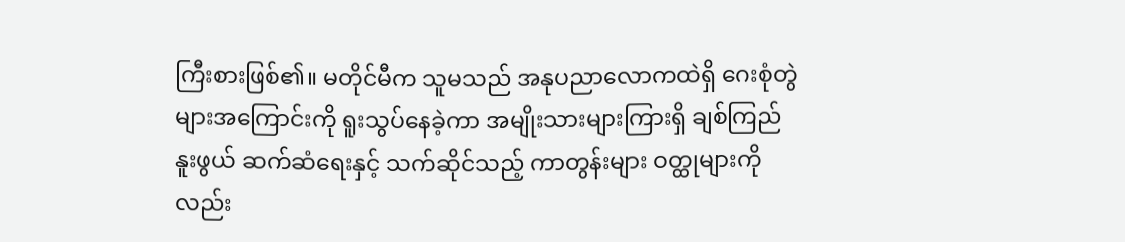ကြီးစားဖြစ်၏။ မတိုင်မီက သူမသည် အနုပညာလောကထဲရှိ ဂေးစုံတွဲများအကြောင်းကို ရူးသွပ်နေခဲ့ကာ အမျိုးသားများကြားရှိ ချစ်ကြည်နူးဖွယ် ဆက်ဆံရေးနှင့် သက်ဆိုင်သည့် ကာတွန်းများ ဝတ္ထုများကိုလည်း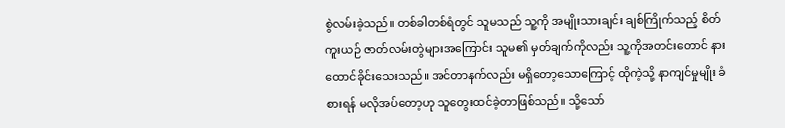စွဲလမ်းခဲ့သည်။ တစ်ခါတစ်ရံတွင် သူမသည် သူ့ကို အမျိုးသားချင်း ချစ်ကြိုက်သည့် စိတ်ကူးယဉ် ဇာတ်လမ်းတွဲများအကြောင်း သူမ၏ မှတ်ချက်ကိုလည်း သူ့ကိုအတင်းတောင် နားထောင်ခိုင်းသေးသည်။ အင်တာနက်လည်း မရှိတော့သောကြောင့် ထိုကဲ့သို့ နာကျင်မှုမျိုး ခံစားရန် မလိုအပ်တော့ဟု သူတွေးထင်ခဲ့တာဖြစ်သည်။ သို့သော်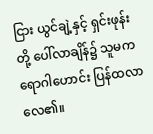ငြား ယွင်ချဲ့နှင့် ရှင်းဖုန်းတို့ ပေါ်လာချိန်၌ သူမက ရောဂါဟောင်း ပြန်ထလာလေ၏။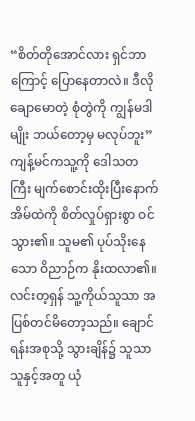“စိတ်တိုအောင်လား ရှင်ဘာကြောင့် ပြောနေတာလဲ။ ဒီလိုချောမောတဲ့ စုံတွဲကို ကျွန်မဒါမျိုး ဘယ်တော့မှ မလုပ်ဘူး”
ကျန့်မင်ကသူ့ကို ဒေါသတကြီး မျက်စောင်းထိုးပြီးနောက် အိမ်ထဲကို စိတ်လှုပ်ရှားစွာ ဝင်သွား၏။ သူမ၏ ပုပ်သိုးနေသော ဝိညာဉ်က နိုးထလာ၏။ လင်းတ့ရှန် သူ့ကိုယ်သူသာ အပြစ်တင်မိတော့သည်။ ချောင်ရန်းအစုသို့ သွားချိန်၌ သူသာ သူနှင့်အတူ ယုံ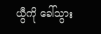ယွီကို ခေါ်သွား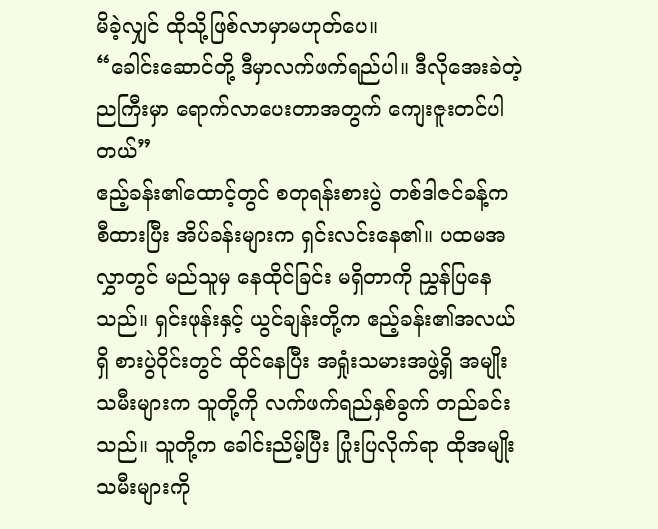မိခဲ့လျှင် ထိုသို့ဖြစ်လာမှာမဟုတ်ပေ။
“ခေါင်းဆောင်တို့ ဒီမှာလက်ဖက်ရည်ပါ။ ဒီလိုအေးခဲတဲ့ညကြီးမှာ ရောက်လာပေးတာအတွက် ကျေးဇူးတင်ပါတယ်”
ဧည့်ခန်း၏ထောင့်တွင် စတုရန်းစားပွဲ တစ်ဒါဇင်ခန့်က စီထားပြီး အိပ်ခန်းများက ရှင်းလင်းနေ၏။ ပထမအလွှာတွင် မည်သူမှ နေထိုင်ခြင်း မရှိတာကို ညွှန်ပြနေသည်။ ရှင်းဖုန်းနှင့် ယွင်ချန်းတို့က ဧည့်ခန်း၏အလယ်ရှိ စားပွဲဝိုင်းတွင် ထိုင်နေပြီး အရှုံးသမားအဖွဲ့ရှိ အမျိုးသမီးများက သူတို့ကို လက်ဖက်ရည်နှစ်ခွက် တည်ခင်းသည်။ သူတို့က ခေါင်းညိမ့်ပြီး ပြုံးပြလိုက်ရာ ထိုအမျိုးသမီးများကို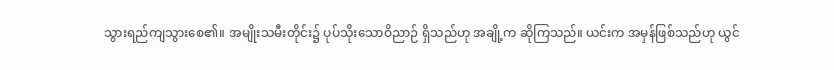သွားရည်ကျသွားစေ၏။ အမျိုးသမီးတိုင်း၌ ပုပ်သိုးသောဝိညာဉ် ရှိသည်ဟု အချို့က ဆိုကြသည်။ ယင်းက အမှန်ဖြစ်သည်ဟု ယွင်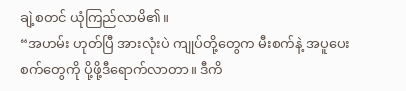ချဲ့စတင် ယုံကြည်လာမိ၏။
“အဟမ်း ဟုတ်ပြီ အားလုံးပဲ ကျုပ်တို့တွေက မီးစက်နဲ့ အပူပေးစက်တွေကို ပို့ဖို့ဒီရောက်လာတာ။ ဒီကိ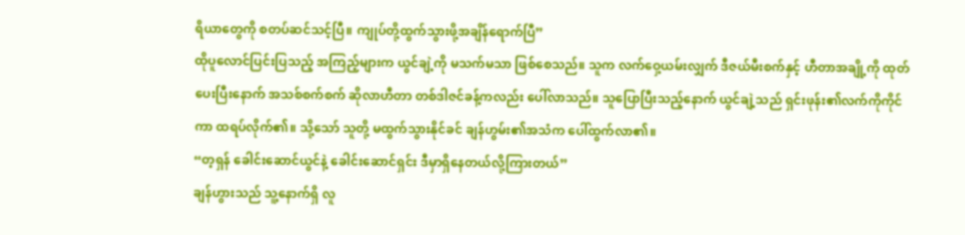ရိယာတွေကို စတပ်ဆင်သင့်ပြီ။ ကျုပ်တို့ထွက်သွားဖို့အချိန်ရောက်ပြီ”
ထိုပူလောင်ပြင်းပြသည့် အကြည့်များက ယွင်ချဲ့ကို မသက်မသာ ဖြစ်စေသည်။ သူက လက်ဝှေ့ယမ်းလျှက် ဒီဇယ်မီးစက်နှင့် ဟီတာအချို့ကို ထုတ်ပေးပြီးနောက် အသစ်စက်စက် ဆိုလာဟီတာ တစ်ဒါဇင်ခန့်ကလည်း ပေါ်လာသည်။ သူပြောပြီးသည့်နောက် ယွင်ချဲ့သည် ရှင်းဖုန်း၏လက်ကိုကိုင်ကာ ထရပ်လိုက်၏။ သို့သော် သူတို့ မထွက်သွားနိုင်ခင် ချန်ဟွမ်း၏အသံက ပေါ်ထွက်လာ၏။
“တ့ရှန် ခေါင်းဆောင်ယွင်နဲ့ ခေါင်းဆောင်ရှင်း ဒီမှာရှိနေတယ်လို့ကြားတယ်”
ချန်ဟွားသည် သူ့နောက်ရှိ လူ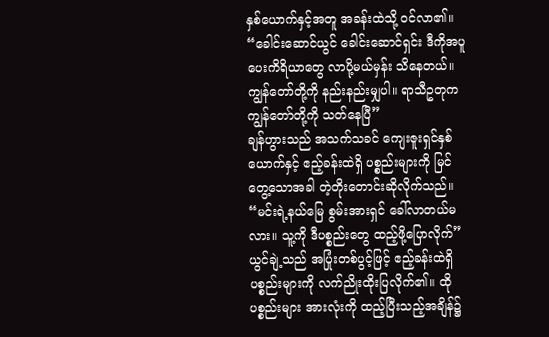နှစ်ယောက်နှင့်အတူ အခန်းထဲသို့ ဝင်လာ၏။
“ခေါင်းဆောင်ယွင် ခေါင်းဆောင်ရှင်း ဒီကိုအပူပေးကိရိယာတွေ လာပို့မယ်မှန်း သိနေတယ်။ ကျွန်တော်တို့ကို နည်းနည်းမျှပါ။ ရာသီဥတုက ကျွန်တော်တို့ကို သတ်နေပြီ”
ချန်ဟွားသည် အသက်သခင် ကျေးဇူးရှင်နှစ်ယောက်နှင့် ဧည့်ခန်းထဲရှိ ပစ္စည်းများကို မြင်တွေ့သောအခါ တဲ့တိုးတောင်းဆိုလိုက်သည်။
“မင်းရဲ့နယ်မြေ စွမ်းအားရှင် ခေါ်လာတယ်မလား။ သူ့ကို ဒီပစ္စည်းတွေ ထည့်ဖို့ပြောလိုက်”
ယွင်ချဲ့သည် အပြုံးတစ်ပွင့်ဖြင့် ဧည့်ခန်းထဲရှိ ပစ္စည်းများကို လက်ညိုးထိုးပြလိုက်၏။ ထိုပစ္စည်းများ အားလုံးကို ထည့်ပြီးသည့်အချိန်၌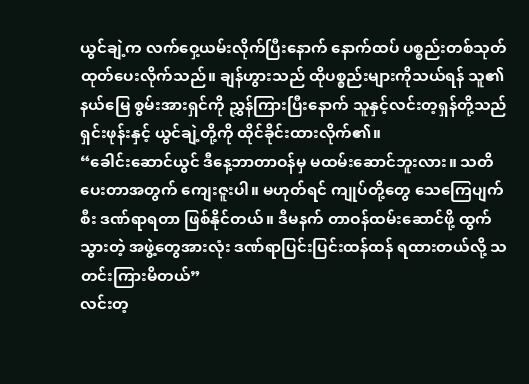ယွင်ချဲ့က လက်ဝှေ့ယမ်းလိုက်ပြီးနောက် နောက်ထပ် ပစ္စည်းတစ်သုတ် ထုတ်ပေးလိုက်သည်။ ချန်ဟွားသည် ထိုပစ္စည်းများကိုသယ်ရန် သူ၏နယ်မြေ စွမ်းအားရှင်ကို ညွှန်ကြားပြီးနောက် သူနှင့်လင်းတ့ရှန်တို့သည် ရှင်းဖုန်းနှင့် ယွင်ချဲ့တို့ကို ထိုင်ခိုင်းထားလိုက်၏။
“ခေါင်းဆောင်ယွင် ဒီနေ့ဘာတာဝန်မှ မထမ်းဆောင်ဘူးလား။ သတိပေးတာအတွက် ကျေးဇူးပါ။ မဟုတ်ရင် ကျုပ်တို့တွေ သေကြေပျက်စီး ဒဏ်ရာရတာ ဖြစ်နိုင်တယ်။ ဒီမနက် တာဝန်ထမ်းဆောင်ဖို့ ထွက်သွားတဲ့ အဖွဲ့တွေအားလုံး ဒဏ်ရာပြင်းပြင်းထန်ထန် ရထားတယ်လို့ သတင်းကြားမိတယ်”
လင်းတ့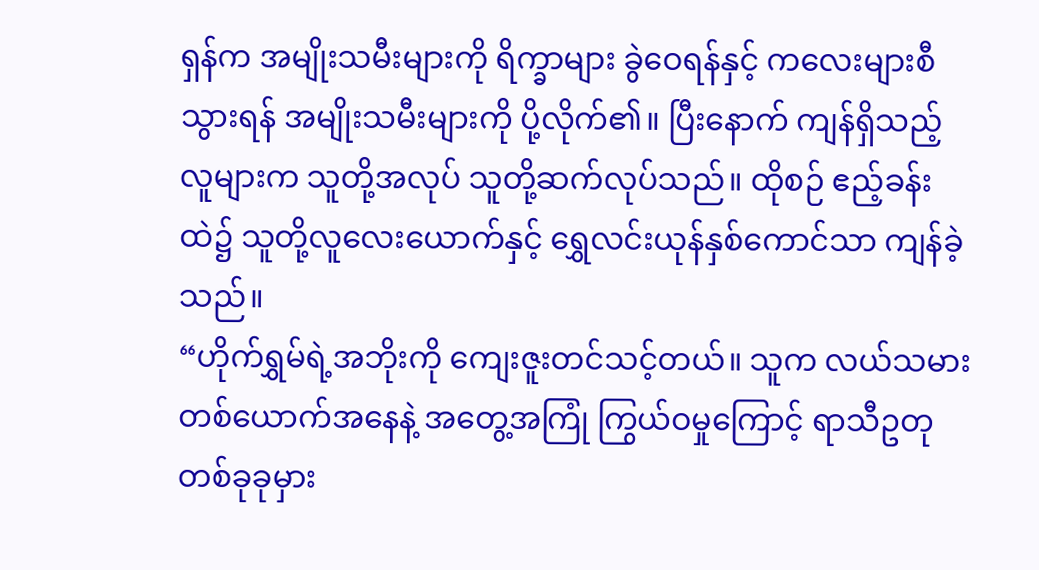ရှန်က အမျိုးသမီးများကို ရိက္ခာများ ခွဲဝေရန်နှင့် ကလေးများစီသွားရန် အမျိုးသမီးများကို ပို့လိုက်၏။ ပြီးနောက် ကျန်ရှိသည့်လူများက သူတို့အလုပ် သူတို့ဆက်လုပ်သည်။ ထိုစဉ် ဧည့်ခန်းထဲ၌ သူတို့လူလေးယောက်နှင့် ရွှေလင်းယုန်နှစ်ကောင်သာ ကျန်ခဲ့သည်။
“ဟိုက်ရွှမ်ရဲ့အဘိုးကို ကျေးဇူးတင်သင့်တယ်။ သူက လယ်သမားတစ်ယောက်အနေနဲ့ အတွေ့အကြုံ ကြွယ်ဝမှုကြောင့် ရာသီဥတု တစ်ခုခုမှား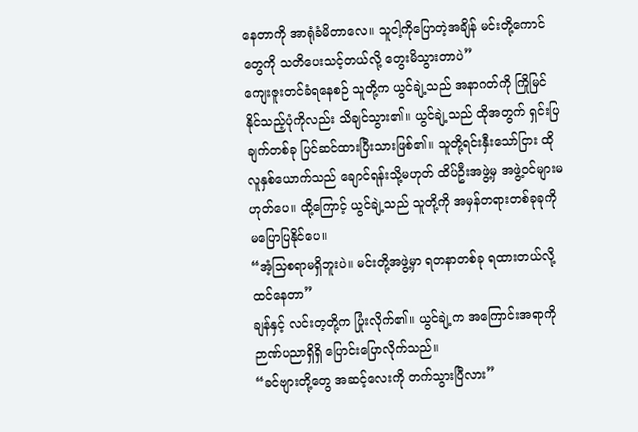နေတာကို အာရုံခံမိတာလေ။ သူငါ့ကိုပြောတဲ့အချိန် မင်းတို့ကောင်တွေကို သတိပေးသင့်တယ်လို့ တွေးမိသွားတာပဲ”
ကျေးဇူးတင်ခံရနေစဉ် သူတို့က ယွင်ချဲ့သည် အနာဂတ်ကို ကြိုမြင်နိုင်သည့်ပုံကိုလည်း သိချင်သွား၏။ ယွင်ချဲ့သည် ထိုအတွက် ရှင်းပြချက်တစ်ခု ပြင်ဆင်ထားပြီးသားဖြစ်၏။ သူတို့ရင်းနှီးသော်ငြား ထိုလူနှစ်ယောက်သည် ချောင်ရန်းသို့မဟုတ် ထိပ်ဦးအဖွဲ့မှ အဖွဲ့ဝင်များမဟုတ်ပေ။ ထို့ကြောင့် ယွင်ချဲ့သည် သူတို့ကို အမှန်တရားတစ်ခုခုကို မပြောပြနိုင်ပေ။
“အံ့သြစရာမရှိဘူးပဲ။ မင်းတို့အဖွဲ့မှာ ရတနာတစ်ခု ရထားတယ်လို့ ထင်နေတာ”
ချန်နှင့် လင်းတ့တို့က ပြုံးလိုက်၏။ ယွင်ချဲ့က အကြောင်းအရာကို ဉာဏ်ပညာရှိရှိ ပြောင်းပြောလိုက်သည်။
“ခင်ဗျားတို့တွေ အဆင့်လေးကို တက်သွားပြီလား”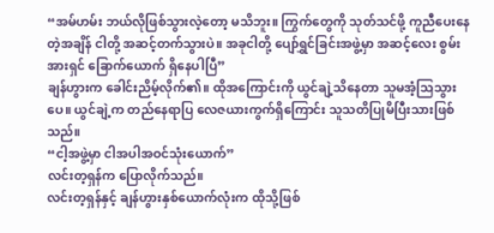“အမ်ဟမ်း ဘယ်လိုဖြစ်သွားလဲ့တော့ မသိဘူး။ ကြွက်တွေကို သုတ်သင်ဖို့ ကူညီပေးနေတဲ့အချိန် ငါတို့ အဆင့်တက်သွားပဲ။ အခုငါတို့ ပျော်ရွှင်ခြင်းအဖွဲ့မှာ အဆင့်လေး စွမ်းအားရှင် ခြောက်ယောက် ရှိနေပါပြီ”
ချန်ဟွားက ခေါင်းညိမ့်လိုက်၏။ ထိုအကြောင်းကို ယွင်ချဲ့သိနေတာ သူမအံ့သြသွားပေ။ ယွင်ချဲ့က တည်နေရာပြ လေဇယားကွက်ရှိကြောင်း သူသတိပြုမိပြီးသားဖြစ်သည်။
“ငါ့အဖွဲ့မှာ ငါအပါအဝင်သုံးယောက်”
လင်းတ့ရှန်က ပြောလိုက်သည်။
လင်းတ့ရှန်နှင့် ချန်ဟွားနှစ်ယောက်လုံးက ထိုသို့ဖြစ်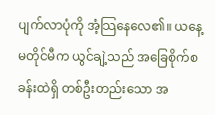ပျက်လာပုံကို အံ့သြနေလေ၏။ ယနေ့မတိုင်မီက ယွင်ချဲ့သည် အခြေစိုက်စခန်းထဲရှိ တစ်ဦးတည်းသော အ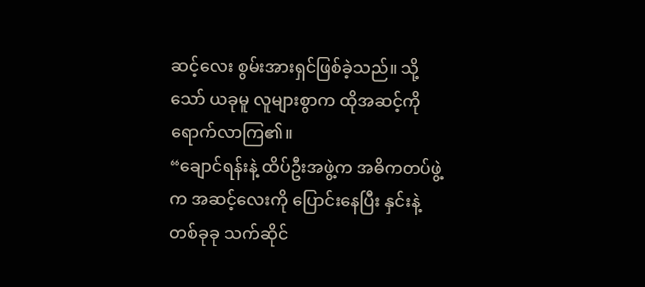ဆင့်လေး စွမ်းအားရှင်ဖြစ်ခဲ့သည်။ သို့သော် ယခုမူ လူများစွာက ထိုအဆင့်ကို ရောက်လာကြ၏။
“ချောင်ရန်းနဲ့ ထိပ်ဦးအဖွဲ့က အဓိကတပ်ဖွဲ့က အဆင့်လေးကို ပြောင်းနေပြီး နှင်းနဲ့တစ်ခုခု သက်ဆိုင်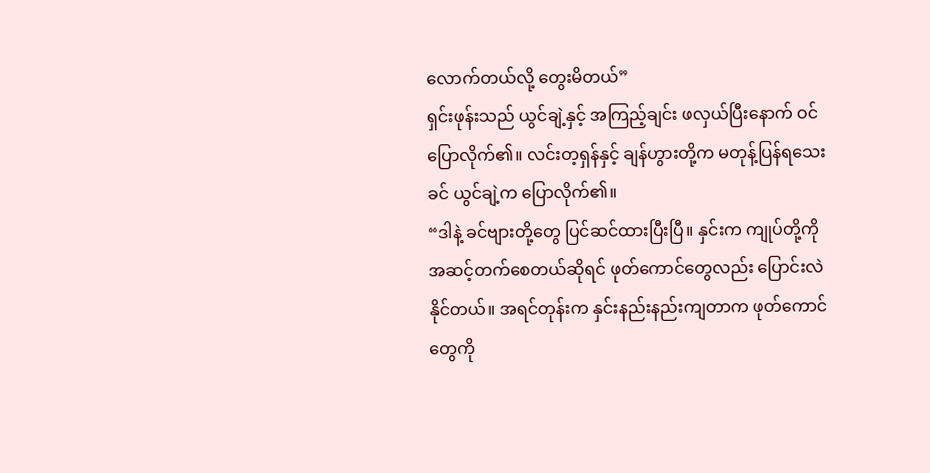လောက်တယ်လို့ တွေးမိတယ်”
ရှင်းဖုန်းသည် ယွင်ချဲ့နှင့် အကြည့်ချင်း ဖလှယ်ပြီးနောက် ဝင်ပြောလိုက်၏။ လင်းတ့ရှန်နှင့် ချန်ဟွားတို့က မတုန့်ပြန်ရသေးခင် ယွင်ချဲ့က ပြောလိုက်၏။
“ဒါနဲ့ ခင်ဗျားတို့တွေ ပြင်ဆင်ထားပြီးပြီ။ နှင်းက ကျုပ်တို့ကို အဆင့်တက်စေတယ်ဆိုရင် ဖုတ်ကောင်တွေလည်း ပြောင်းလဲနိုင်တယ်။ အရင်တုန်းက နှင်းနည်းနည်းကျတာက ဖုတ်ကောင်တွေကို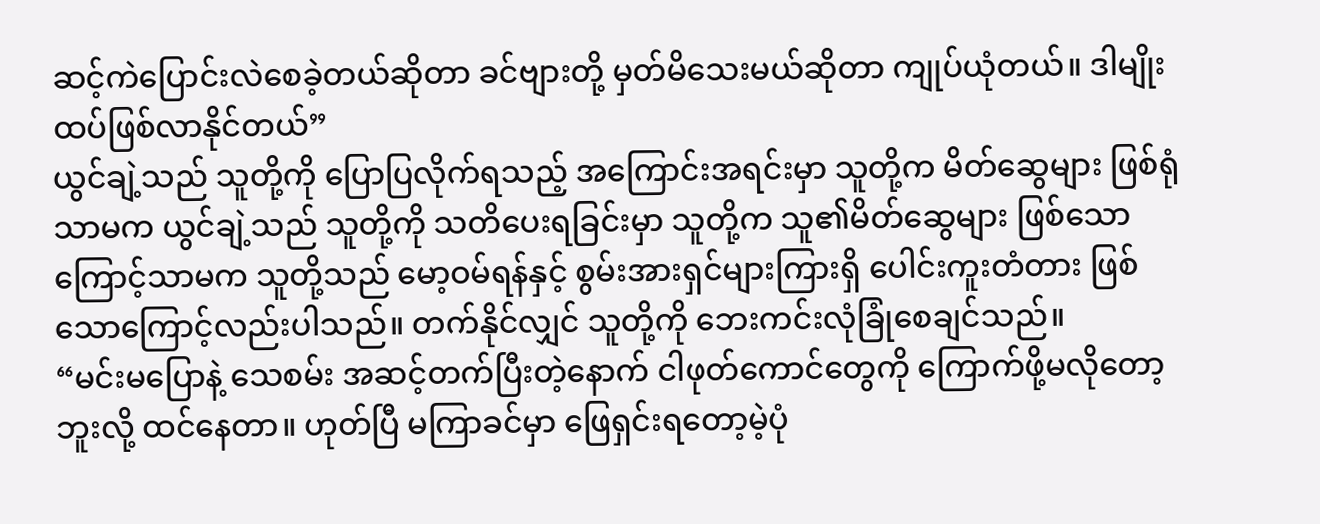ဆင့်ကဲပြောင်းလဲစေခဲ့တယ်ဆိုတာ ခင်ဗျားတို့ မှတ်မိသေးမယ်ဆိုတာ ကျုပ်ယုံတယ်။ ဒါမျိုးထပ်ဖြစ်လာနိုင်တယ်”
ယွင်ချဲ့သည် သူတို့ကို ပြောပြလိုက်ရသည့် အကြောင်းအရင်းမှာ သူတို့က မိတ်ဆွေများ ဖြစ်ရုံသာမက ယွင်ချဲ့သည် သူတို့ကို သတိပေးရခြင်းမှာ သူတို့က သူ၏မိတ်ဆွေများ ဖြစ်သောကြောင့်သာမက သူတို့သည် မော့ဝမ်ရန်နှင့် စွမ်းအားရှင်များကြားရှိ ပေါင်းကူးတံတား ဖြစ်သောကြောင့်လည်းပါသည်။ တက်နိုင်လျှင် သူတို့ကို ဘေးကင်းလုံခြုံစေချင်သည်။
“မင်းမပြောနဲ့ သေစမ်း အဆင့်တက်ပြီးတဲ့နောက် ငါဖုတ်ကောင်တွေကို ကြောက်ဖို့မလိုတော့ဘူးလို့ ထင်နေတာ။ ဟုတ်ပြီ မကြာခင်မှာ ဖြေရှင်းရတော့မဲ့ပုံ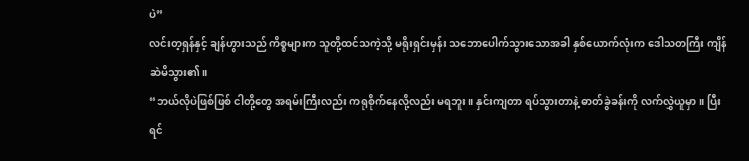ပဲ”
လင်းတ့ရှန်နှင့် ချန်ဟွားသည် ကိစ္စများက သူတို့ထင်သကဲ့သို့ မရိုးရှင်းမှန်း သဘောပေါက်သွားသောအခါ နှစ်ယောက်လုံးက ဒေါသတကြီး ကျိန်ဆဲမိသွား၏။
“ဘယ်လိုပဲဖြစ်ဖြစ် ငါတို့တွေ အရမ်းကြီးလည်း ကရုစိုက်နေလို့လည်း မရဘူး။ နှင်းကျတာ ရပ်သွားတာနဲ့ ဓာတ်ခွဲခန်းကို လက်လွှဲယူမှာ။ ပြီးရင်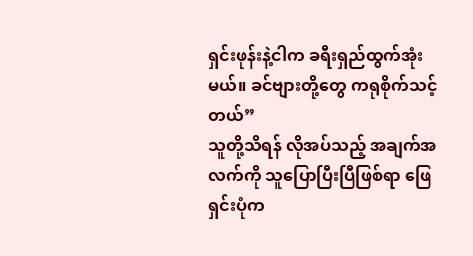ရှင်းဖုန်းနဲ့ငါက ခရီးရှည်ထွက်အုံးမယ်။ ခင်ဗျားတို့တွေ ကရုစိုက်သင့်တယ်”
သူတို့သိရန် လိုအပ်သည့် အချက်အလက်ကို သူပြောပြီးပြီဖြစ်ရာ ဖြေရှင်းပုံက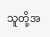သူတို့အ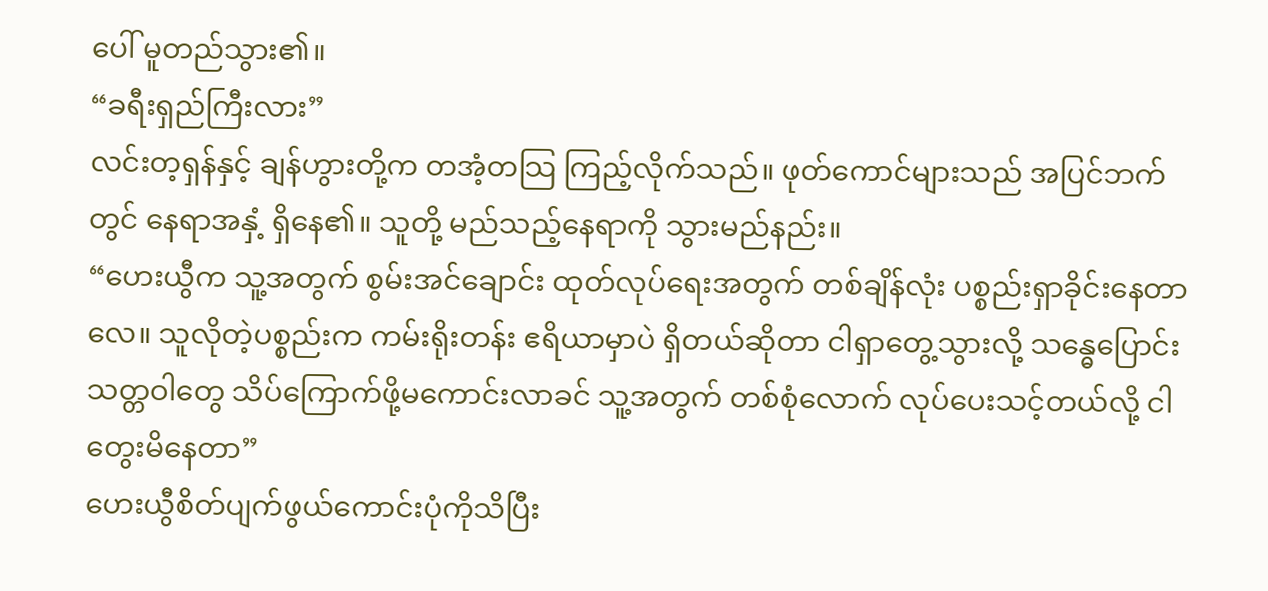ပေါ် မူတည်သွား၏။
“ခရီးရှည်ကြီးလား”
လင်းတ့ရှန်နှင့် ချန်ဟွားတို့က တအံ့တသြ ကြည့်လိုက်သည်။ ဖုတ်ကောင်များသည် အပြင်ဘက်တွင် နေရာအနှံ့ ရှိနေ၏။ သူတို့ မည်သည့်နေရာကို သွားမည်နည်း။
“ဟေးယွီက သူ့အတွက် စွမ်းအင်ချောင်း ထုတ်လုပ်ရေးအတွက် တစ်ချိန်လုံး ပစ္စည်းရှာခိုင်းနေတာလေ။ သူလိုတဲ့ပစ္စည်းက ကမ်းရိုးတန်း ဧရိယာမှာပဲ ရှိတယ်ဆိုတာ ငါရှာတွေ့သွားလို့ သန္ဓေပြောင်းသတ္တဝါတွေ သိပ်ကြောက်ဖို့မကောင်းလာခင် သူ့အတွက် တစ်စုံလောက် လုပ်ပေးသင့်တယ်လို့ ငါတွေးမိနေတာ”
ဟေးယွီစိတ်ပျက်ဖွယ်ကောင်းပုံကိုသိပြီး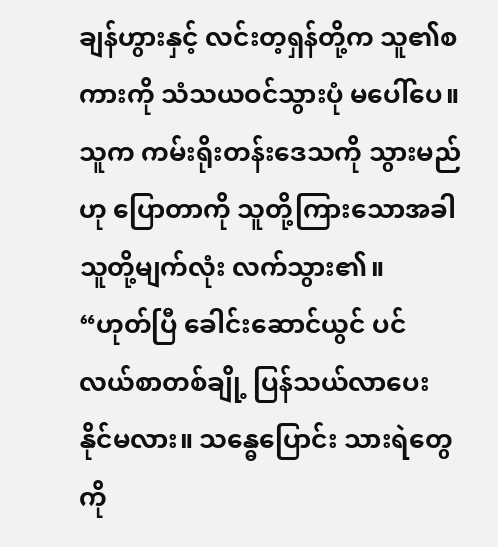ချန်ဟွားနှင့် လင်းတ့ရှန်တို့က သူ၏စကားကို သံသယဝင်သွားပုံ မပေါ်ပေ။ သူက ကမ်းရိုးတန်းဒေသကို သွားမည်ဟု ပြောတာကို သူတို့ကြားသောအခါ သူတို့မျက်လုံး လက်သွား၏။
“ဟုတ်ပြီ ခေါင်းဆောင်ယွင် ပင်လယ်စာတစ်ချို့ ပြန်သယ်လာပေးနိုင်မလား။ သန္ဓေပြောင်း သားရဲတွေကို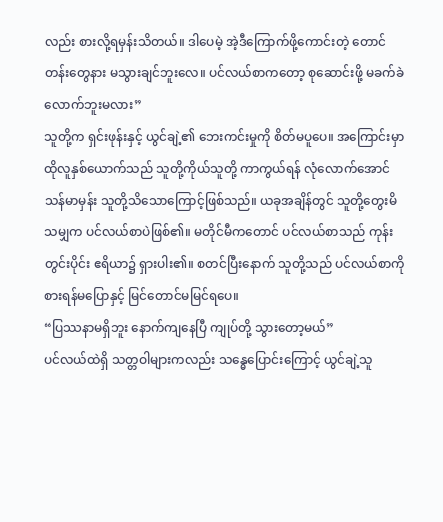လည်း စားလို့ရမှန်းသိတယ်။ ဒါပေမဲ့ အဲ့ဒီကြောက်ဖို့ကောင်းတဲ့ တောင်တန်းတွေနား မသွားချင်ဘူးလေ။ ပင်လယ်စာကတော့ စုဆောင်းဖို့ မခက်ခဲလောက်ဘူးမလား”
သူတို့က ရှင်းဖုန်းနှင့် ယွင်ချဲ့၏ ဘေးကင်းမှုကို စိတ်မပူပေ။ အကြောင်းမှာ ထိုလူနှစ်ယောက်သည် သူတို့ကိုယ်သူတို့ ကာကွယ်ရန် လုံလောက်အောင် သန်မာမှန်း သူတို့သိသောကြောင့်ဖြစ်သည်။ ယခုအချိန်တွင် သူတို့တွေးမိသမျှက ပင်လယ်စာပဲဖြစ်၏။ မတိုင်မီကတောင် ပင်လယ်စာသည် ကုန်းတွင်းပိုင်း ဧရိယာ၌ ရှားပါး၏။ စတင်ပြီးနောက် သူတို့သည် ပင်လယ်စာကို စားရန်မပြောနှင့် မြင်တောင်မမြင်ရပေ။
“ပြဿနာမရှိဘူး နောက်ကျနေပြီ ကျုပ်တို့ သွားတော့မယ်”
ပင်လယ်ထဲရှိ သတ္တဝါများကလည်း သန္ဓေပြောင်းကြောင့် ယွင်ချဲ့သူ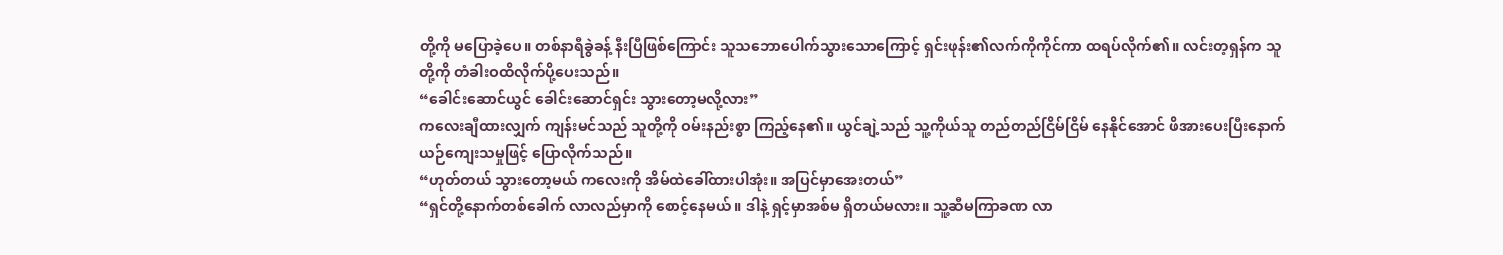တို့ကို မပြောခဲ့ပေ။ တစ်နာရီခွဲခန့် နီးပြီဖြစ်ကြောင်း သူသဘောပေါက်သွားသောကြောင့် ရှင်းဖုန်း၏လက်ကိုကိုင်ကာ ထရပ်လိုက်၏။ လင်းတ့ရှန်က သူတို့ကို တံခါးဝထိလိုက်ပို့ပေးသည်။
“ခေါင်းဆောင်ယွင် ခေါင်းဆောင်ရှင်း သွားတော့မလို့လား”
ကလေးချီထားလျှက် ကျန်းမင်သည် သူတို့ကို ဝမ်းနည်းစွာ ကြည့်နေ၏။ ယွင်ချဲ့သည် သူ့ကိုယ်သူ တည်တည်ငြိမ်ငြိမ် နေနိုင်အောင် ဖိအားပေးပြီးနောက် ယဉ်ကျေးသမှုဖြင့် ပြောလိုက်သည်။
“ဟုတ်တယ် သွားတော့မယ် ကလေးကို အိမ်ထဲခေါ်ထားပါအုံး။ အပြင်မှာအေးတယ်”
“ရှင်တို့နောက်တစ်ခေါက် လာလည်မှာကို စောင့်နေမယ်။ ဒါနဲ့ ရှင့်မှာအစ်မ ရှိတယ်မလား။ သူ့ဆီမကြာခဏ လာ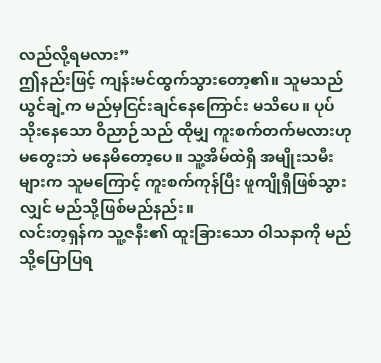လည်လို့ရမလား”
ဤနည်းဖြင့် ကျန်းမင်ထွက်သွားတော့၏။ သူမသည် ယွင်ချဲ့က မည်မှငြင်းချင်နေကြောင်း မသိပေ။ ပုပ်သိုးနေသော ဝိညာဉ်သည် ထိုမျှ ကူးစက်တက်မလားဟု မတွေးဘဲ မနေမိတော့ပေ။ သူ့အိမ်ထဲရှိ အမျိုးသမီးများက သူမကြောင့် ကူးစက်ကုန်ပြီး ဖူကျိုရှီဖြစ်သွားလျှင် မည်သို့ဖြစ်မည်နည်း။
လင်းတ့ရှန်က သူ့ဇနီး၏ ထူးခြားသော ဝါသနာကို မည်သို့ပြောပြရ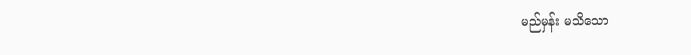မည်မှန်း မသိသော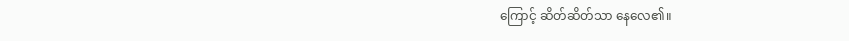ကြောင့် ဆိတ်ဆိတ်သာ နေလေ၏။